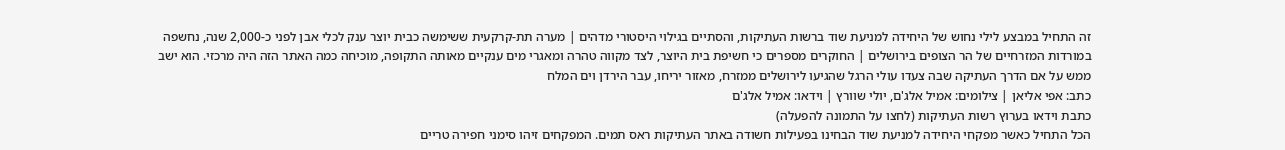זה התחיל במבצע לילי נחוש של היחידה למניעת שוד ברשות העתיקות, והסתיים בגילוי היסטורי מדהים | מערה תת-קרקעית ששימשה כבית יוצר ענק לכלי אבן לפני כ-2,000 שנה, נחשפה במורדות המזרחיים של הר הצופים בירושלים | החוקרים מספרים כי חשיפת בית היוצר, לצד מקווה טהרה ומאגרי מים ענקיים מאותה התקופה, מוכיחה כמה האתר הזה היה מרכזי. הוא ישב ממש על אם הדרך העתיקה שבה צעדו עולי הרגל שהגיעו לירושלים ממזרח, מאזור יריחו, עבר הירדן וים המלח
כתב: אפי אליאן | צילומים: אמיל אלג'ם, יולי שוורץ | וידאו: אמיל אלג'ם
כתבת וידאו בערוץ רשות העתיקות (לחצו על התמונה להפעלה)
הכל התחיל כאשר מפקחי היחידה למניעת שוד הבחינו בפעילות חשודה באתר העתיקות ראס תמים. המפקחים זיהו סימני חפירה טריים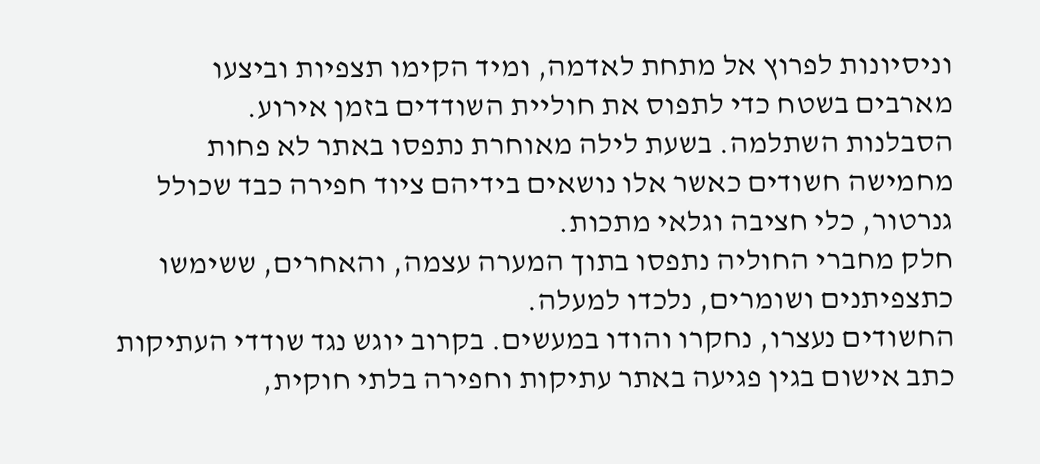וניסיונות לפרוץ אל מתחת לאדמה, ומיד הקימו תצפיות וביצעו מארבים בשטח כדי לתפוס את חוליית השודדים בזמן אירוע.
הסבלנות השתלמה. בשעת לילה מאוחרת נתפסו באתר לא פחות מחמישה חשודים כאשר אלו נושאים בידיהם ציוד חפירה כבד שכולל גנרטור, כלי חציבה וגלאי מתכות.
חלק מחברי החוליה נתפסו בתוך המערה עצמה, והאחרים, ששימשו כתצפיתנים ושומרים, נלכדו למעלה.
החשודים נעצרו, נחקרו והודו במעשים. בקרוב יוגש נגד שודדי העתיקות כתב אישום בגין פגיעה באתר עתיקות וחפירה בלתי חוקית,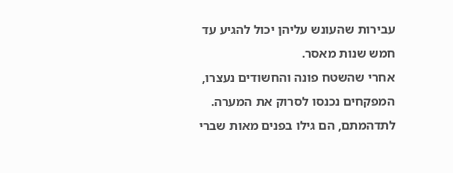עבירות שהעונש עליהן יכול להגיע עד חמש שנות מאסר.
אחרי שהשטח פונה והחשודים נעצרו, המפקחים נכנסו לסרוק את המערה. לתדהמתם, הם גילו בפנים מאות שברי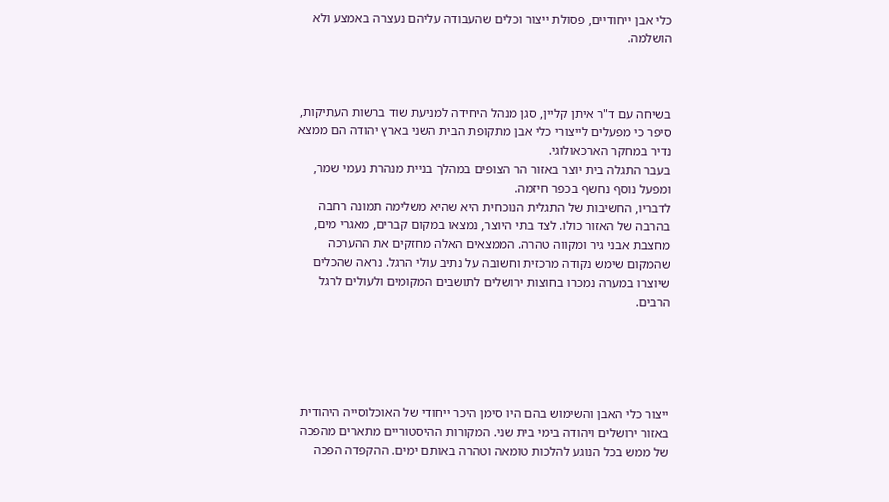כלי אבן ייחודיים, פסולת ייצור וכלים שהעבודה עליהם נעצרה באמצע ולא הושלמה.



בשיחה עם ד"ר איתן קליין, סגן מנהל היחידה למניעת שוד ברשות העתיקות, סיפר כי מפעלים לייצורי כלי אבן מתקופת הבית השני בארץ יהודה הם ממצא נדיר במחקר הארכאולוגי.
בעבר התגלה בית יוצר באזור הר הצופים במהלך בניית מנהרת נעמי שמר, ומפעל נוסף נחשף בכפר חיזמה.
לדבריו, החשיבות של התגלית הנוכחית היא שהיא משלימה תמונה רחבה בהרבה של האזור כולו. לצד בתי היוצר, נמצאו במקום קברים, מאגרי מים, מחצבת אבני גיר ומקווה טהרה. הממצאים האלה מחזקים את ההערכה שהמקום שימש נקודה מרכזית וחשובה על נתיב עולי הרגל. נראה שהכלים שיוצרו במערה נמכרו בחוצות ירושלים לתושבים המקומים ולעולים לרגל הרבים.





ייצור כלי האבן והשימוש בהם היו סימן היכר ייחודי של האוכלוסייה היהודית באזור ירושלים ויהודה בימי בית שני. המקורות ההיסטוריים מתארים מהפכה של ממש בכל הנוגע להלכות טומאה וטהרה באותם ימים. ההקפדה הפכה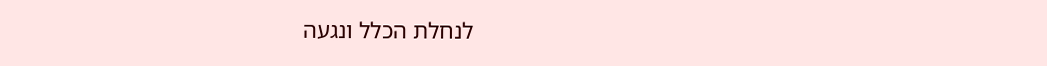לנחלת הכלל ונגעה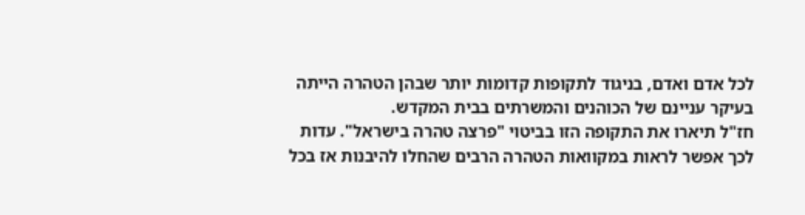לכל אדם ואדם, בניגוד לתקופות קדומות יותר שבהן הטהרה הייתה בעיקר עניינם של הכוהנים והמשרתים בבית המקדש.
חז"ל תיארו את התקופה הזו בביטוי "פרצה טהרה בישראל". עדות לכך אפשר לראות במקוואות הטהרה הרבים שהחלו להיבנות אז בכל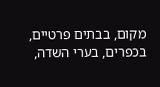מקום, בבתים פרטיים, בכפרים, בערי השדה,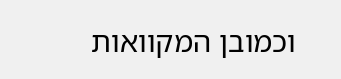וכמובן המקוואות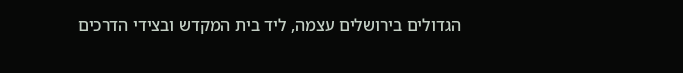הגדולים בירושלים עצמה, ליד בית המקדש ובצידי הדרכים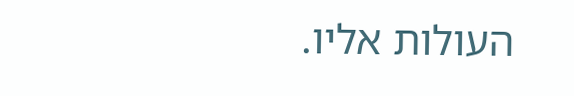העולות אליו.